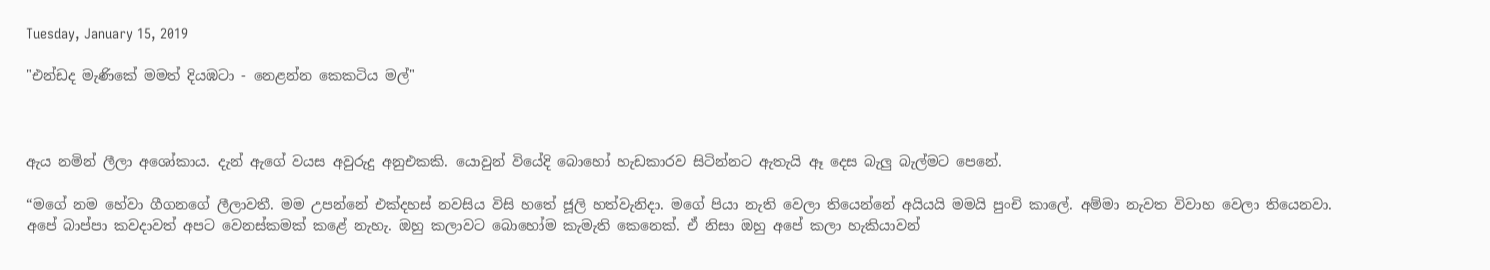Tuesday, January 15, 2019

"එන්ඩද මැණිකේ මමත් දියඹටා - නෙළන්න කෙකටිය මල්"



ඇය නමින් ලීලා අශෝකාය. දැන් ඇගේ වයස අවුරුදු අනුඑකකි. යොවුන් වියේදි බොහෝ හැඩකාරව සිටින්නට ඇතැයි ඈ දෙස බැලු බැල්මට පෙනේ.

“මගේ නම හේවා ගීගනගේ ලීලාවතී. මම උපන්නේ එක්දහස් නවසිය විසි හතේ ජූලි හත්වැනිදා. මගේ පියා නැති වෙලා තියෙන්නේ අයියයි මමයි පුංචි කාලේ. අම්මා නැවත විවාහ වෙලා තියෙනවා. අපේ බාප්පා කවදාවත් අපට වෙනස්කමක් කළේ නැහැ. ඔහු කලාවට බොහෝම කැමැති කෙනෙක්. ඒ නිසා ඔහු අපේ කලා හැකියාවන්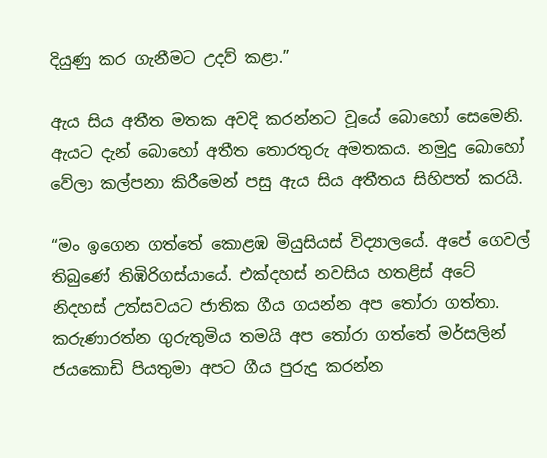දියුණු කර ගැනීමට උදව් කළා.”

ඇය සිය අතීත මතක අවදි කරන්නට වූයේ බොහෝ සෙමෙනි. ඇයට දැන් බොහෝ අතීත තොරතුරු අමතකය. නමුදු බොහෝ වේලා කල්පනා කිරීමෙන් පසු ඇය සිය අතීතය සිහිපත් කරයි.

“මං ඉගෙන ගත්තේ කොළඹ මියුසියස් විද්‍යාලයේ. අපේ ගෙවල් තිබුණේ තිඹිරිගස්යායේ. එක්දහස් නවසිය හතළිස් අටේ නිදහස් උත්සවයට ජාතික ගීය ගයන්න අප තෝරා ගත්තා. කරුණාරත්න ගුරුතුමිය තමයි අප තෝරා ගත්තේ මර්සලින් ජයකොඩි පියතුමා අපට ගීය පුරුදු කරන්න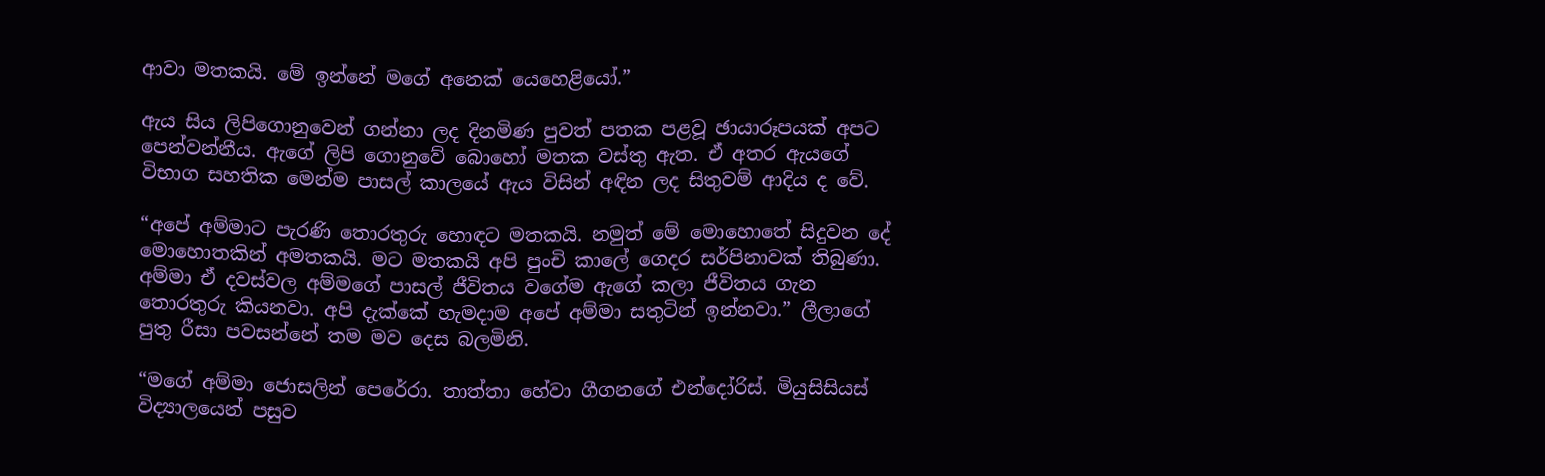ආවා මතකයි. මේ ඉන්නේ මගේ අනෙක් යෙහෙළියෝ.”

ඇය සිය ලිපිගොනුවෙන් ගන්නා ලද දිනමිණ පුවත් පතක පළවූ ඡායාරූපයක් අපට පෙන්වන්නීය. ඇගේ ලිපි ගොනුවේ බොහෝ මතක වස්තු ඇත. ඒ අතර ඇයගේ විභාග සහතික මෙන්ම පාසල් කාලයේ ඇය විසින් අඳින ලද සිතුවම් ආදිය ද වේ.

“අපේ අම්මාට පැරණි තොරතුරු හොඳට මතකයි. නමුත් මේ මොහොතේ සිදුවන දේ මොහොතකින් අමතකයි. මට මතකයි අපි පුංචි කාලේ ගෙදර සර්පිනාවක් තිබුණා. අම්මා ඒ දවස්වල අම්මගේ පාසල් ජීවිතය වගේම ඇගේ කලා ජීවිතය ගැන තොරතුරු කියනවා. අපි දැක්කේ හැමදාම අපේ අම්මා සතුටින් ඉන්නවා.” ලීලාගේ පුතු රීසා පවසන්නේ තම මව දෙස බලමිනි.

“මගේ අම්මා ජොසලින් පෙරේරා. තාත්තා හේවා ගීගනගේ එන්දෝරිස්. මියුසිසියස් විද්‍යාලයෙන් පසුව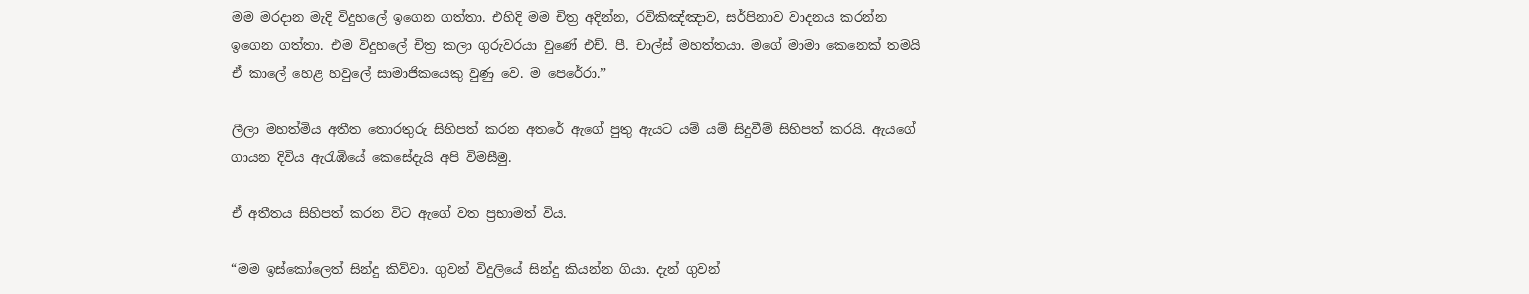මම මරදාන මැදි විදුහලේ ඉගෙන ගත්තා. එහිදි මම චිත්‍ර අදින්න, රවිකිඤ්ඤාව, සර්පිනාව වාදනය කරන්න ඉගෙන ගත්තා. එම විදුහලේ චිත්‍ර කලා ගුරුවරයා වුණේ එච්. පී. චාල්ස් මහත්තයා. මගේ මාමා කෙනෙක් තමයි ඒ කාලේ හෙළ හවුලේ සාමාජිකයෙකු වුණු වෙ. ම පෙරේරා.”

ලීලා මහත්මිය අතීත තොරතුරු සිහිපත් කරන අතරේ ඇගේ පුතු ඇයට යම් යම් සිදුවීම් සිහිපත් කරයි. ඇයගේ ගායන දිවිය ඇරැඹියේ කෙසේදැයි අපි විමසීමු.

ඒ අතීතය සිහිපත් කරන විට ඇගේ වත ප්‍රභාමත් විය.

“මම ඉස්කෝලෙත් සින්දු කිව්වා. ගුවන් විදුලියේ සින්දු කියන්න ගියා. දැන් ගුවන්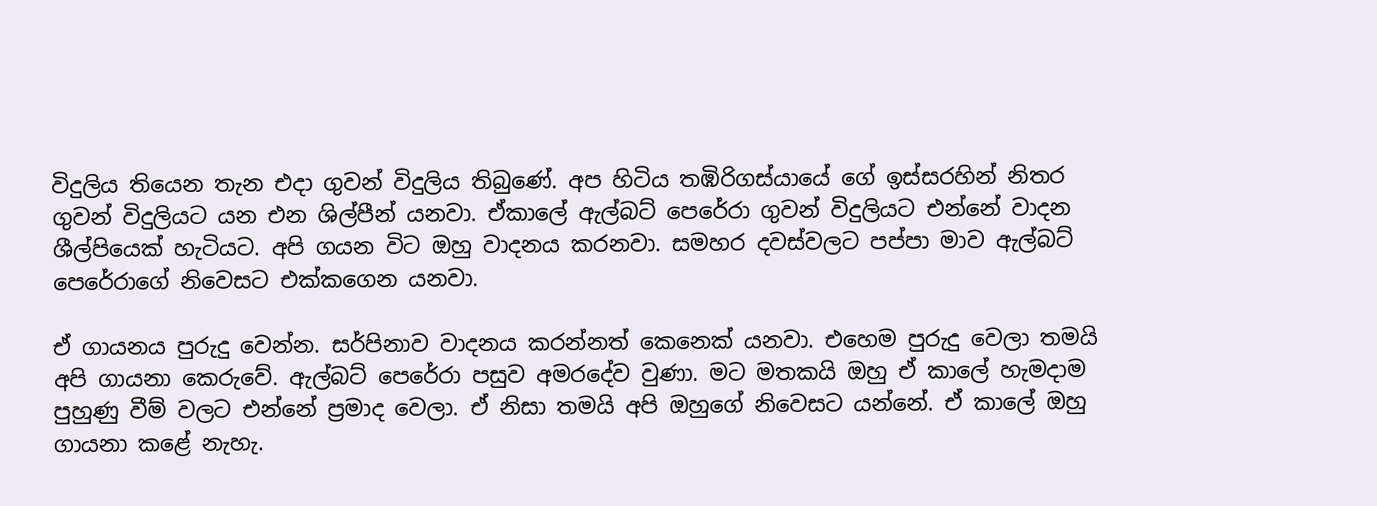විදුලිය තියෙන තැන එදා ගුවන් විදුලිය තිබුණේ. අප හිටිය තඹිරිගස්යායේ ගේ ඉස්සරහින් නිතර ගුවන් විදුලියට යන එන ශිල්පීන් යනවා. ඒකාලේ ඇල්බට් පෙරේරා ගුවන් විදුලියට එන්නේ වාදන ශීල්පියෙක් හැටියට. අපි ගයන විට ඔහු වාදනය කරනවා. සමහර දවස්වලට පප්පා මාව ඇල්බට් පෙරේරාගේ නිවෙසට එක්කගෙන යනවා.

ඒ ගායනය පුරුදු වෙන්න. සර්පිනාව වාදනය කරන්නත් කෙනෙක් යනවා. එහෙම පුරුදු වෙලා තමයි අපි ගායනා කෙරුවේ. ඇල්බට් පෙරේරා පසුව අමරදේව වුණා. මට මතකයි ඔහු ඒ කාලේ හැමදාම පුහුණු වීම් වලට එන්නේ ප්‍රමාද වෙලා. ඒ නිසා තමයි අපි ඔහුගේ නිවෙසට යන්නේ. ඒ කාලේ ඔහු ගායනා කළේ නැහැ.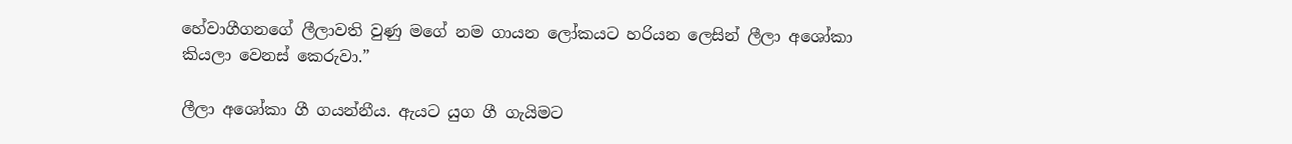හේවාගීගනගේ ලීලාවති වුණු මගේ නම ගායන ලෝකයට හරියන ලෙසින් ලීලා අශෝකා කියලා වෙනස් කෙරුවා.”

ලීලා අශෝකා ගී ගයන්නීය. ඇයට යුග ගී ගැයිමට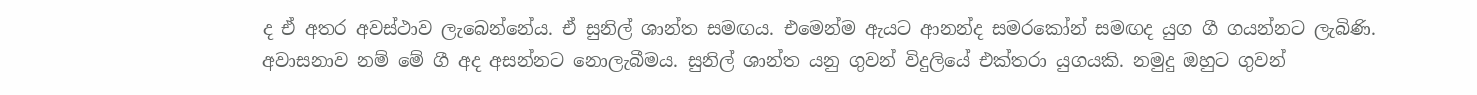ද ඒ අතර අවස්ථාව ලැබෙන්නේය. ඒ සුනිල් ශාන්ත සමඟය. එමෙන්ම ඇයට ආනන්ද සමරකෝන් සමඟද යුග ගී ගයන්නට ලැබිණි. අවාසනාව නම් මේ ගී අද අසන්නට නොලැබීමය. සුනිල් ශාන්ත යනු ගුවන් විදුලියේ එක්තරා යුගයකි. නමුදු ඔහුට ගුවන්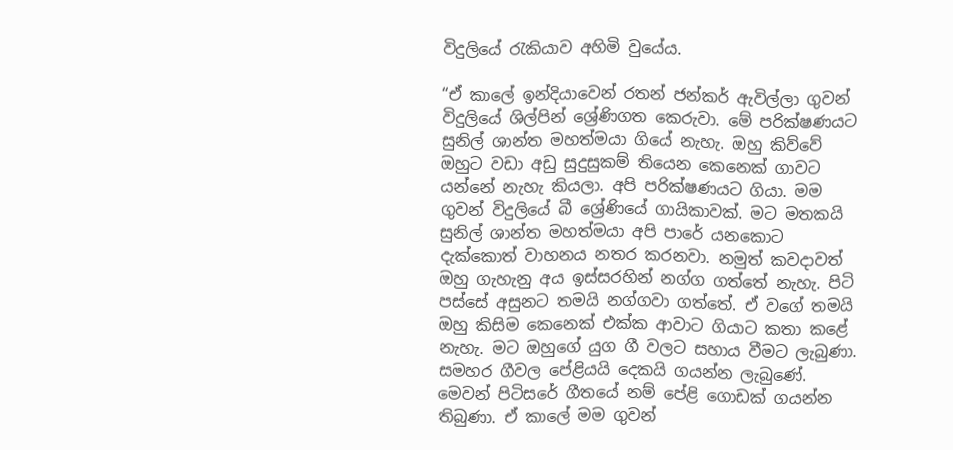විදුලියේ රැකියාව අහිමි වුයේය.

“ඒ කාලේ ඉන්දියාවෙන් රතන් ජන්කර් ඇවිල්ලා ගුවන් විදුලියේ ශිල්පින් ශ්‍රේණිගත කෙරුවා. මේ පරික්ෂණයට සුනිල් ශාන්ත මහත්මයා ගියේ නැහැ. ඔහු කිව්වේ ඔහුට වඩා අඩු සුදුසුකම් තියෙන කෙනෙක් ගාවට යන්නේ නැහැ කියලා. අපි පරික්ෂණයට ගියා. මම ගුවන් විදුලියේ බී ශ්‍රේණියේ ගායිකාවක්. මට මතකයි සුනිල් ශාන්ත මහත්මයා අපි පාරේ යනකොට දැක්කොත් වාහනය නතර කරනවා. නමුත් කවදාවත් ඔහු ගැහැනු අය ඉස්සරහින් නග්ග ගත්තේ නැහැ. පිටි පස්සේ අසුනට තමයි නග්ගවා ගත්තේ. ඒ වගේ තමයි ඔහු කිසිම කෙනෙක් එක්ක ආවාට ගියාට කතා කළේ නැහැ. මට ඔහුගේ යුග ගී වලට සහාය වීමට ලැබුණා. සමහර ගීවල පේළියයි දෙකයි ගයන්න ලැබුණේ. මෙවන් පිටිසරේ ගීතයේ නම් පේළි ගොඩක් ගයන්න තිබුණා. ඒ කාලේ මම ගුවන්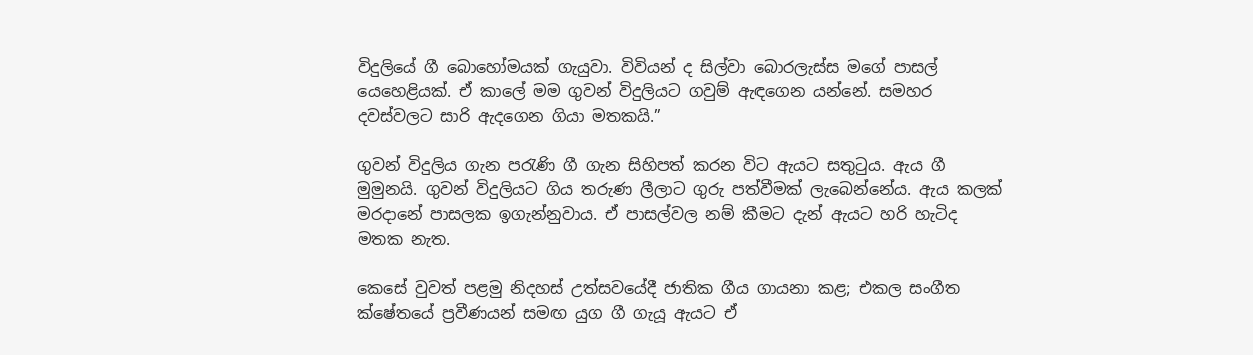විදුලියේ ගී බොහෝමයක් ගැයුවා. විවියන් ද සිල්වා බොරලැස්ස මගේ පාසල් යෙහෙළියක්. ඒ කාලේ මම ගුවන් විදුලියට ගවුම් ඇඳගෙන යන්නේ. සමහර දවස්වලට සාරි ඇදගෙන ගියා මතකයි.”

ගුවන් විදුලිය ගැන පරැණි ගී ගැන සිහිපත් කරන විට ඇයට සතුටුය. ඇය ගී මුමුනයි. ගුවන් විදුලියට ගිය තරුණ ලීලාට ගුරු පත්වීමක් ලැබෙන්නේය. ඇය කලක් මරදානේ පාසලක ඉගැන්නුවාය. ඒ පාසල්වල නම් කීමට දැන් ඇයට හරි හැටිද මතක නැත.

කෙසේ වුවත් පළමු නිදහස් උත්සවයේදී ජාතික ගීය ගායනා කළ; එකල සංගීත ක්ෂේතයේ ප්‍රවීණයන් සමඟ යුග ගී ගැයූ ඇයට ඒ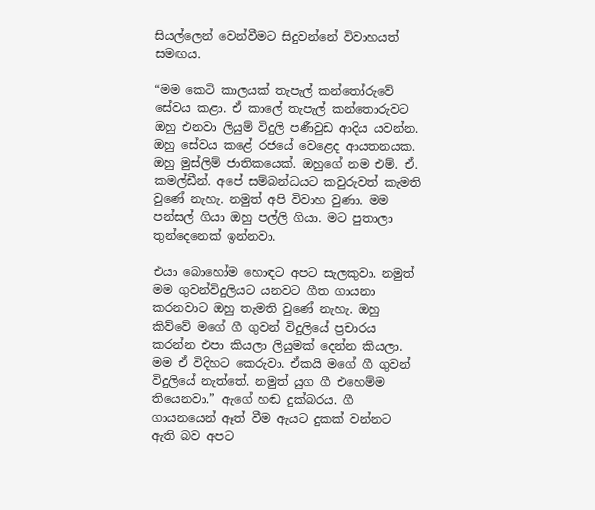සියල්ලෙන් වෙන්වීමට සිදුවන්නේ විවාහයත් සමඟය.

“මම කෙටි කාලයක් තැපැල් කන්තෝරුවේ සේවය කළා. ඒ කාලේ තැපැල් කන්තොරුවට ඔහු එනවා ලියුම් විදුලි පණීවුඩ ආදිය යවන්න. ඔහු සේවය කළේ රජයේ වෙළෙද ආයතනයක. ඔහු මුස්ලිම් ජාතිකයෙක්. ඔහුගේ නම එම්. ඒ. කමල්ඩීන්. අපේ සම්බන්ධයට කවුරුවත් කැමති වුණේ නැහැ. නමුත් අපි විවාහ වුණා. මම පන්සල් ගියා ඔහු පල්ලි ගියා. මට පුතාලා තුන්දෙනෙක් ඉන්නවා.

එයා බොහෝම හොඳට අපට සැලකුවා. නමුත් මම ගුවන්විදුලියට යනවට ගීත ගායනා කරනවාට ඔහු තැමති වුණේ නැහැ. ඔහු කිව්වේ මගේ ගී ගුවන් විදුලියේ ප්‍රචාරය කරන්න එපා කියලා ලියුමක් දෙන්න කියලා. මම ඒ විදිහට කෙරුවා. ඒකයි මගේ ගී ගුවන් විදුලියේ නැත්තේ. නමුත් යුග ගී එහෙම්ම තියෙනවා.” ඇගේ හඬ දුක්බරය. ගී ගායනයෙන් ඈත් වීම ඇයට දුකක් වන්නට ඇති බව අපට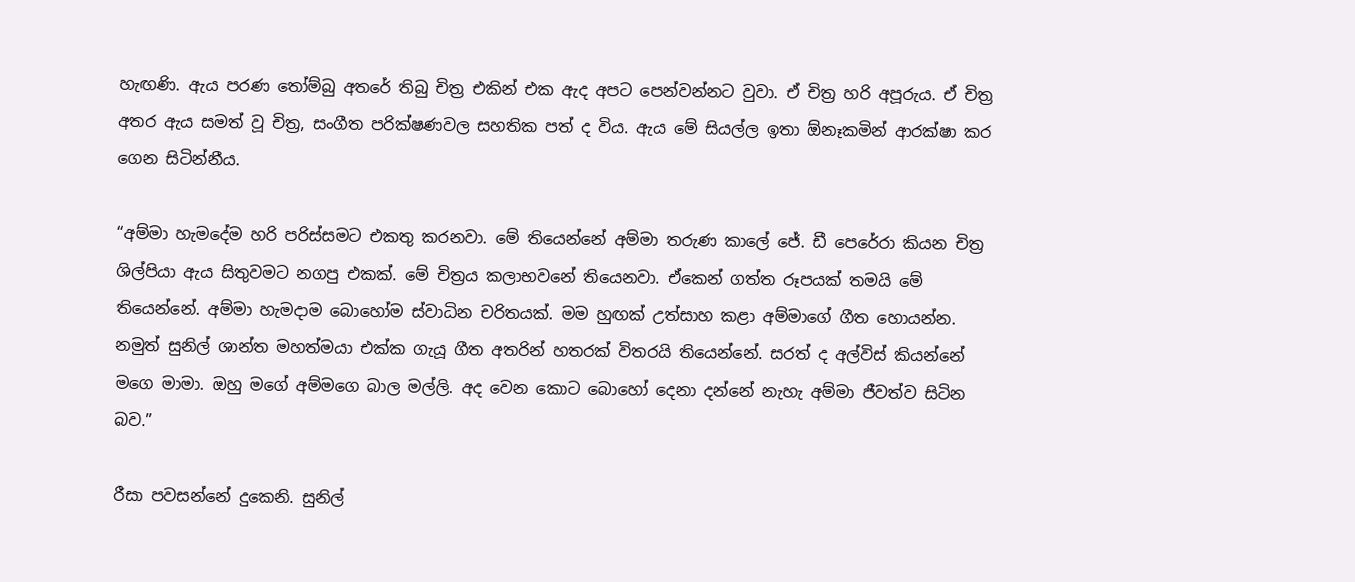හැඟණි. ඇය පරණ තෝම්බු අතරේ තිබු චිත්‍ර එකින් එක ඇද අපට පෙන්වන්නට වුවා. ඒ චිත්‍ර හරි අපූරුය. ඒ චිත්‍ර අතර ඇය සමත් වූ චිත්‍ර, සංගීත පරික්ෂණවල සහතික පත් ද විය. ඇය මේ සියල්ල ඉතා ඕනෑකමින් ආරක්ෂා කර ගෙන සිටින්නීය.

“අම්මා හැමදේම හරි පරිස්සමට එකතු කරනවා. මේ තියෙන්නේ අම්මා තරුණ කාලේ ජේ. ඩී පෙරේරා කියන චිත්‍ර ශිල්පියා ඇය සිතුවමට නගපු එකක්. මේ චිත්‍රය කලාභවනේ තියෙනවා. ඒකෙන් ගත්ත රූපයක් තමයි මේ තියෙන්නේ. අම්මා හැමදාම බොහෝම ස්වාධින චරිතයක්. මම හුඟක් උත්සාහ කළා අම්මාගේ ගීත හොයන්න. නමුත් සුනිල් ශාන්ත මහත්මයා එක්ක ගැයූ ගීත අතරින් හතරක් විතරයි තියෙන්නේ. සරත් ද අල්විස් කියන්නේ මගෙ මාමා. ඔහු මගේ අම්මගෙ බාල මල්ලි. අද වෙන කොට බොහෝ දෙනා දන්නේ නැහැ අම්මා ජීවත්ව සිටින බව.”

රීසා පවසන්නේ දුකෙනි. සුනිල්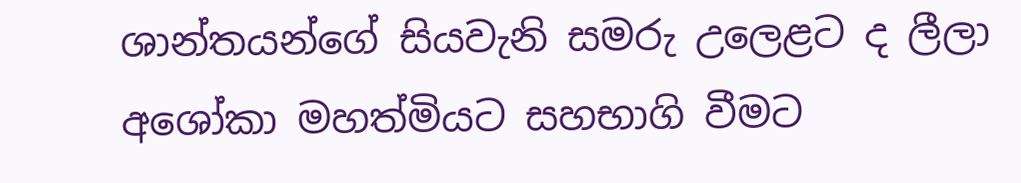ශාන්තයන්ගේ සියවැනි සමරු උලෙළට ද ලීලා අශෝකා මහත්මියට සහභාගි වීමට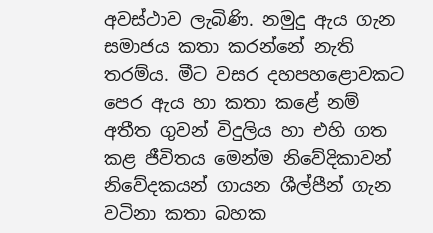අවස්ථාව ලැබිණි. නමුදු ඇය ගැන සමාජය කතා කරන්නේ නැති තරම්ය. මීට වසර දහපහළොවකට පෙර ඇය හා කතා ක‍ළේ නම් අතීත ගුවන් විදුලිය හා එහි ගත කළ ජීවිතය මෙන්ම නිවේදිකාවන් නිවේදකයන් ගායන ශීල්පීන් ගැන වටිනා කතා බහක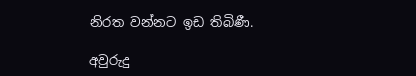නිරත වන්නට ඉඩ තිබිණී.

අවුරුදු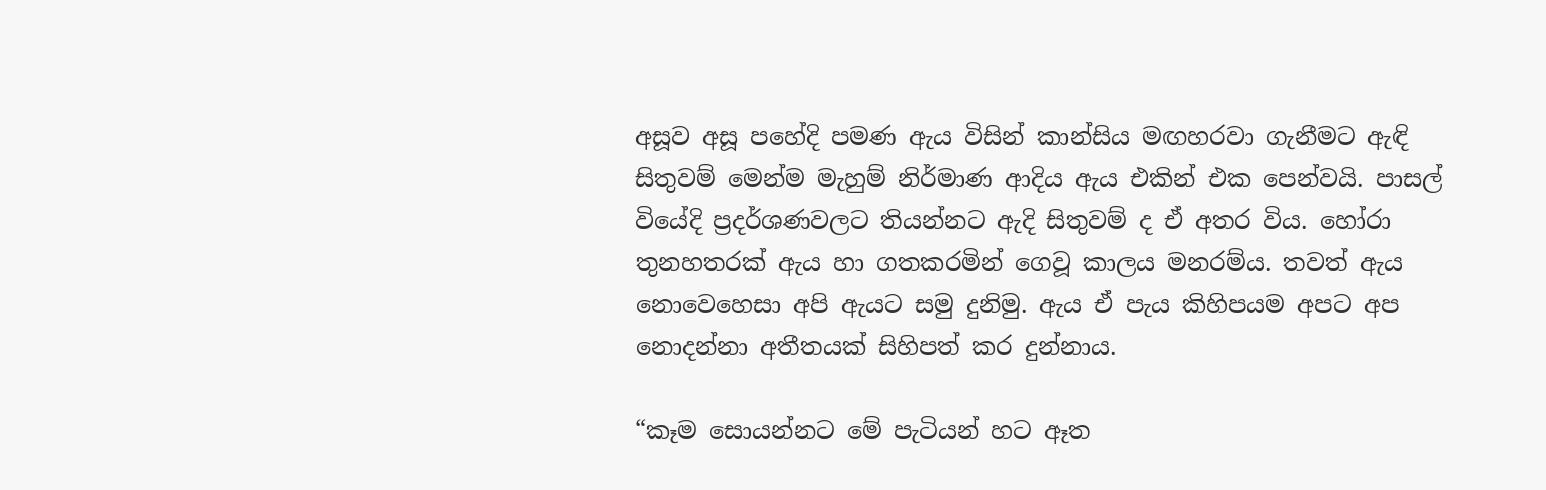අසූව අසූ පහේදි පමණ ඇය විසින් කාන්සිය මඟහරවා ගැනීමට ඇඳි සිතුවම් මෙන්ම මැහුම් නිර්මාණ ආදිය ඇය එකින් එක පෙන්වයි. පාසල් වියේදි ප්‍රදර්ශණවලට තියන්නට ඇදි සිතුවම් ද ඒ අතර විය. හෝරා තුනහතරක් ඇය හා ගතකරමින් ගෙවූ කාලය මනරම්ය. තවත් ඇය නොවෙහෙසා අපි ඇයට සමු දුනිමු. ඇය ඒ පැය කිහිපයම අපට අප නොදන්නා අතීතයක් සිහිපත් කර දුන්නාය.

“කෑම සොයන්නට මේ පැටියන් හට ඈත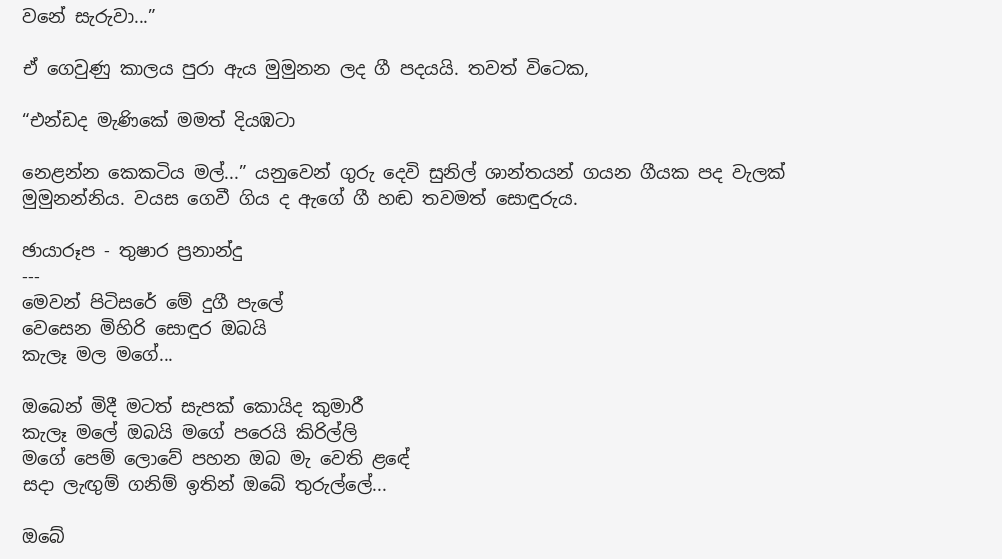වනේ සැරුවා...”

ඒ ගෙවුණු කාලය පුරා ඇය මුමුනන ලද ගී පදයයි. තවත් විටෙක‍,

“එන්ඩද මැණිකේ මමත් දියඹටා

නෙළන්න කෙකටිය මල්...” යනුවෙන් ගුරු දෙවි සුනිල් ශාන්තයන් ගයන ගීයක පද වැලක් මුමුනන්නිය. වයස ගෙවී ගිය ද ඇගේ ගී හඬ තවමත් සොඳුරුය.

ඡායාරූප - තුෂාර ප්‍රනාන්දු
---
මෙවන් පිටිසරේ මේ දුගී පැලේ
වෙසෙන මිහිරි සොඳුර ඔබයි
කැලෑ මල මගේ...

ඔබෙන් මිදී මටත් සැපක් කොයිද කුමාරී
කැලෑ මලේ ඔබයි මගේ පරෙයි කිරිල්ලි
මගේ පෙම් ලොවේ පහන ඔබ මැ වෙති ළඳේ
සදා ලැඟුම් ගනිම් ඉතින් ඔබේ තුරුල්ලේ...

ඔබේ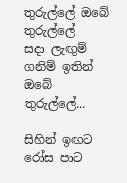තුරුල්ලේ ඔබේ තුරුල්ලේ
සදා ලැඟුම් ගනිම් ඉතින් ඔබේ තුරුල්ලේ...

සිහින් ඉඟට රෝස පාට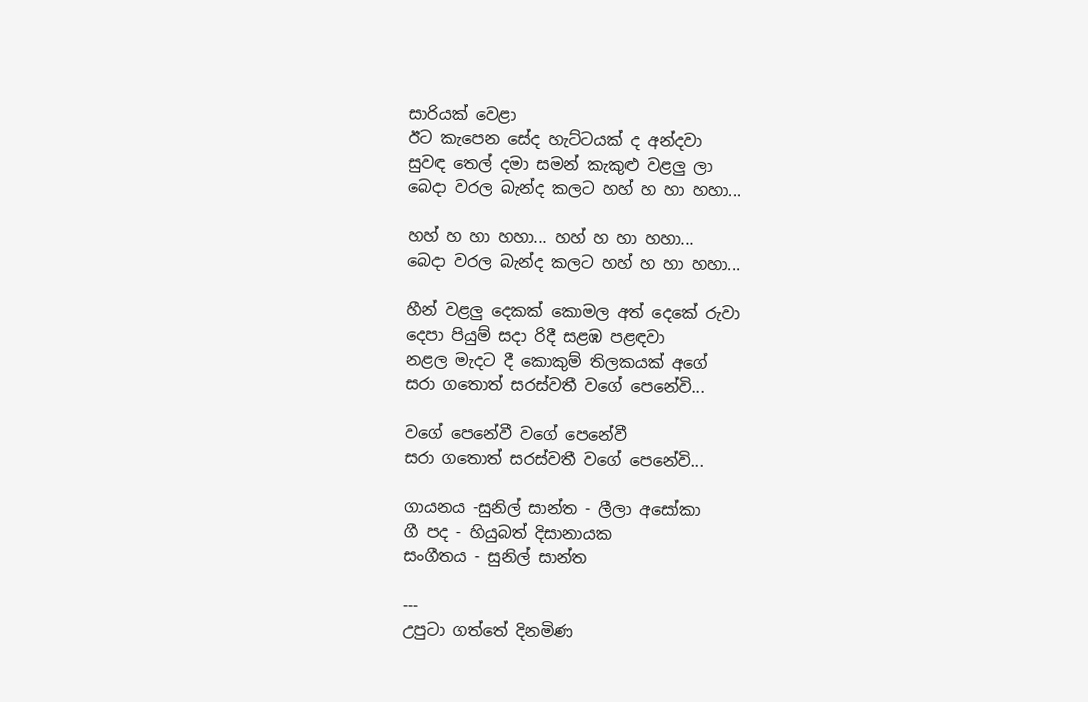සාරියක් වෙළා
ඊට කැපෙන සේද හැට්ටයක් ද අන්දවා
සුවඳ තෙල් දමා සමන් කැකුළු වළලු ලා
බෙදා වරල බැන්ද කලට හහ් හ හා හහා...

හහ් හ හා හහා... හහ් හ හා හහා...
බෙදා වරල බැන්ද කලට හහ් හ හා හහා...

හීන් වළලු දෙකක් කොමල අත් දෙකේ රුවා
දෙපා පියුම් සදා රිදී සළඹ පළඳවා
නළල මැදට දී කොකුම් තිලකයක් අගේ
සරා ගතොත් සරස්වතී වගේ පෙනේවි...

වගේ පෙනේවී වගේ පෙනේවී
සරා ගතොත් සරස්වතී වගේ පෙනේවි...

ගායනය -සුනිල් සාන්ත - ලීලා අසෝකා
ගී පද - හියුබත් දිසානායක
සංගීතය - සුනිල් සාන්ත

---
උපුටා ගත්තේ දිනමිණ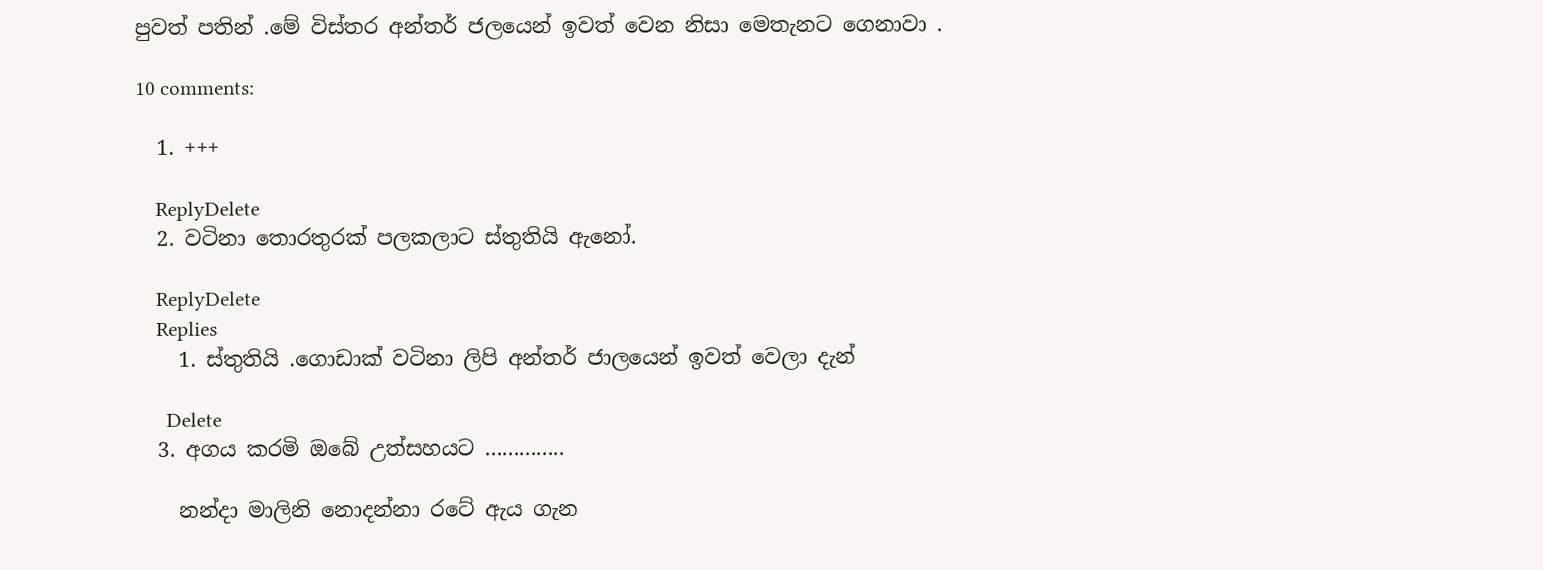පුවත් පතින් .මේ විස්තර අන්තර් ජලයෙන් ඉවත් වෙන නිසා මෙතැනට ගෙනාවා .

10 comments:

  1. +++

    ReplyDelete
  2. වටිනා තොරතුරක් පලකලාට ස්තුතියි ඇනෝ.

    ReplyDelete
    Replies
    1. ස්තුතියි .ගොඩාක් වටිනා ලිපි අන්තර් ජාලයෙන් ඉවත් වෙලා දැන්

      Delete
  3. අගය කරමි ඔබේ උත්සහයට ..............

    නන්දා මාලිනි නොදන්නා රටේ ඇය ගැන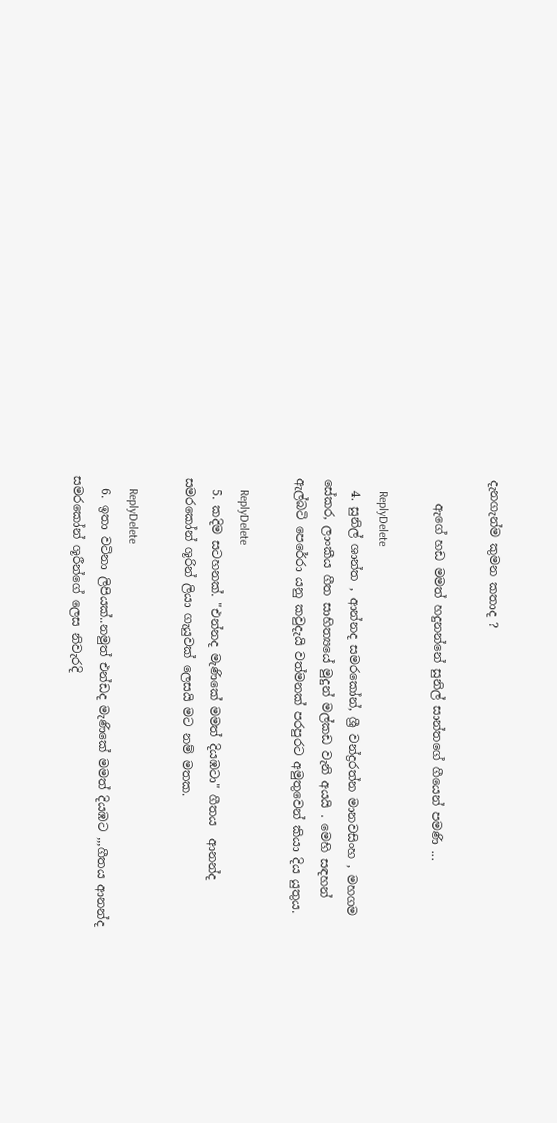දැනගැන්ම කුමන කතාද ?

    ඇගේ හඩ මමත් හදුනන්නේ සුනිල් සාන්තගේ ගීයෙන් පමණි ...

    ReplyDelete
  4. සුනිල් ශාන්ත , ආන්නද සමරකෝන්, ශ්‍රී වන්ද්‍රරත්න මානවසිංහ , මහගම සේකර, ලාංකීය ගීත සාහිත්‍යයේ මුදුන් මල්කඩ වැනි අයයි . මෙහි සඳහන් ඇල්බටි පෙරේරා යනු කවුදැයි වත්මනක් පරපුරට අමුතුවෙන් කියා දිය යුතුය.

    ReplyDelete
  5. කදිම සටහනක්. "එන්නද මැණිකේ මමත් දියඹටා" ගීතය  ආනන්ද සමරකෝන් ශූරින් ලියා ගැයුවක් ලෙසයි මට නම් මතක.

    ReplyDelete
  6. ඉතා වටිනා ලිපියක්..නමුත් එන්ඩද මැණිකේ මමත් දියඹට ,,,ගීතය ආනන්ද සමරකෝන් ශූරීන්ගේ ලෙස නිවැරදි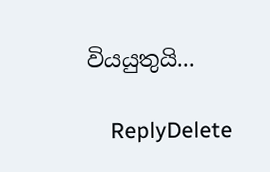වියයුතුයි...

    ReplyDelete